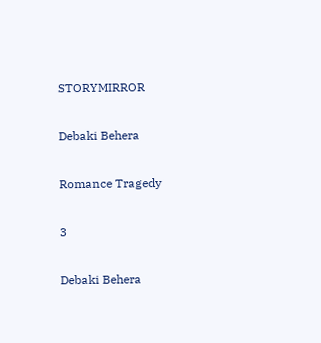STORYMIRROR

Debaki Behera

Romance Tragedy

3

Debaki Behera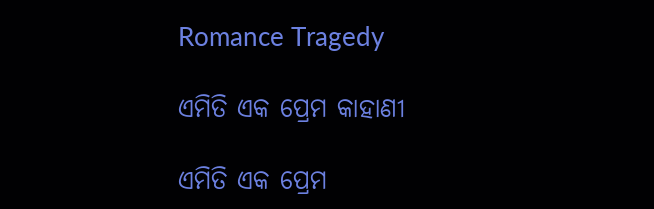Romance Tragedy

ଏମିତି ଏକ ପ୍ରେମ କାହାଣୀ

ଏମିତି ଏକ ପ୍ରେମ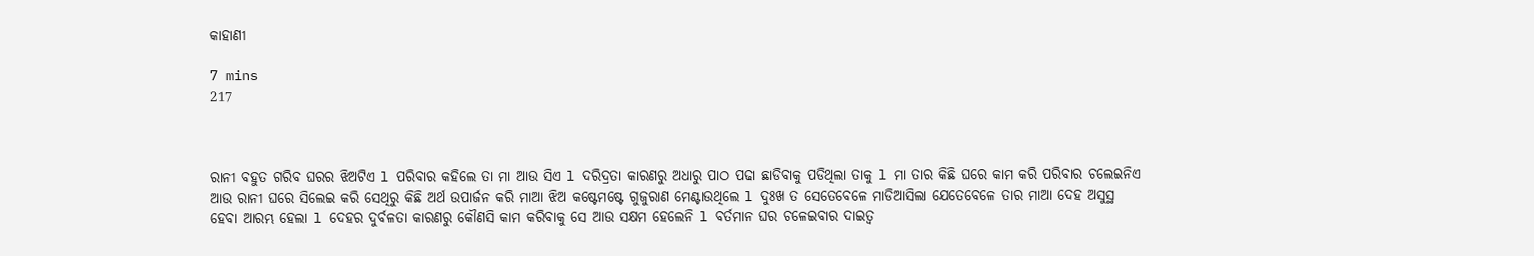କାହାଣୀ

7 mins
217



ରାନୀ ବହୁତ ଗରିବ ଘରର ଝିଅଟିଏ l ପରିବାର କହିଲେ ତା ମା ଆଉ ସିଏ l ଦରିଦ୍ରତା କାରଣରୁ ଅଧାରୁ ପାଠ ପଢା ଛାଡିବାକୁ ପଡିଥିଲା ତାକୁ l ମା ତାର କିଛି ଘରେ କାମ କରି ପରିବାର ଚଲେଇନିଏ ଆଉ ରାନୀ ଘରେ ସିଲେଇ କରି ସେଥିରୁ କିଛି ଅର୍ଥ ଉପାର୍ଜନ କରି ମାଆ ଝିଅ କଷ୍ଟେମଷ୍ଟେ ଗୁଜୁରାଣ ମେଣ୍ଟାଉଥିଲେ l ଦୁଃଖ ତ ସେତେବେଳେ ମାଡିଆସିଲା ଯେତେବେଳେ ତାର ମାଆ ଦେହ ଅସୁସ୍ଥ ହେବା ଆରମ୍ଭ ହେଲା l ଦେହର ଦୁର୍ବଳତା କାରଣରୁ କୌଣସି କାମ କରିବାକୁ ସେ ଆଉ ସକ୍ଷମ ହେଲେନି l ବର୍ତମାନ ଘର ଚଳେଇବାର ଦାଇତ୍ୱ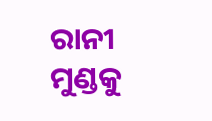ରାନୀ ମୁଣ୍ଡକୁ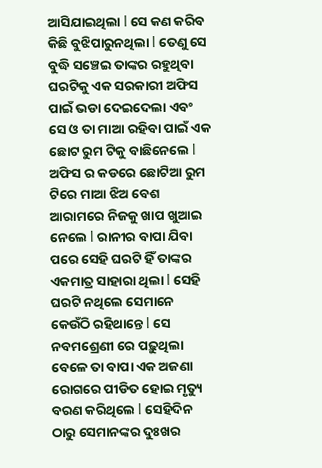ଆସିଯାଇଥିଲା l ସେ କଣ କରିବ କିଛି ବୁଝିପାରୁନଥିଲା l ତେଣୁ ସେ ବୁଦ୍ଧି ସଞ୍ଚେଇ ତାଙ୍କର ରହୁଥିବା ଘରଟିକୁ ଏକ ସରକାରୀ ଅଫିସ ପାଇଁ ଭଡା ଦେଇଦେଲା ଏବଂ ସେ ଓ ତା ମାଆ ରହିବା ପାଇଁ ଏକ ଛୋଟ ରୁମ ଟିକୁ ବାଛିନେଲେ l ଅଫିସ ର କଡରେ ଛୋଟିଆ ରୁମ ଟିରେ ମାଆ ଝିଅ ବେଶ ଆରାମରେ ନିଜକୁ ଖାପ ଖୁଆଇ ନେଲେ l ରାନୀର ବାପା ଯିବା ପରେ ସେହି ଘରଟି ହିଁ ତାଙ୍କର ଏକମାତ୍ର ସାହାରା ଥିଲା l ସେହି ଘରଟି ନଥିଲେ ସେମାନେ କେଉଁଠି ରହିଥାନ୍ତେ l ସେ ନବମଶ୍ରେଣୀ ରେ ପଢ଼ୁଥିଲା ବେଳେ ତା ବାପା ଏକ ଅଜଣା ରୋଗରେ ପୀଡିତ ହୋଇ ମୃତ୍ୟୁ ବରଣ କରିଥିଲେ l ସେହିଦିନ ଠାରୁ ସେମାନଙ୍କର ଦୁଃଖର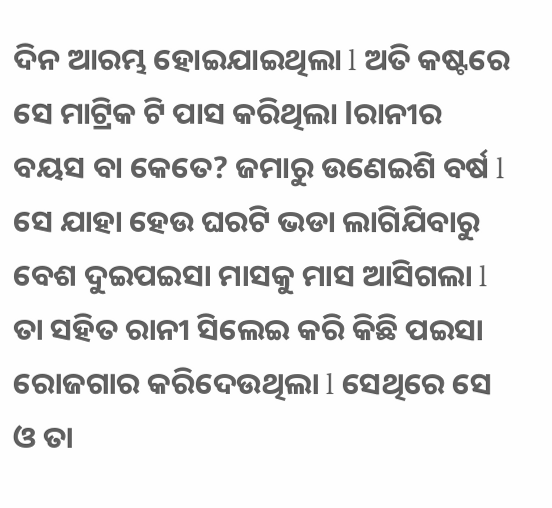ଦିନ ଆରମ୍ଭ ହୋଇଯାଇଥିଲା l ଅତି କଷ୍ଟରେ ସେ ମାଟ୍ରିକ ଟି ପାସ କରିଥିଲା lରାନୀର ବୟସ ବା କେତେ? ଜମାରୁ ଉଣେଇଶି ବର୍ଷ l ସେ ଯାହା ହେଉ ଘରଟି ଭଡା ଲାଗିଯିବାରୁ ବେଶ ଦୁଇପଇସା ମାସକୁ ମାସ ଆସିଗଲା l ତା ସହିତ ରାନୀ ସିଲେଇ କରି କିଛି ପଇସା ରୋଜଗାର କରିଦେଉଥିଲା l ସେଥିରେ ସେ ଓ ତା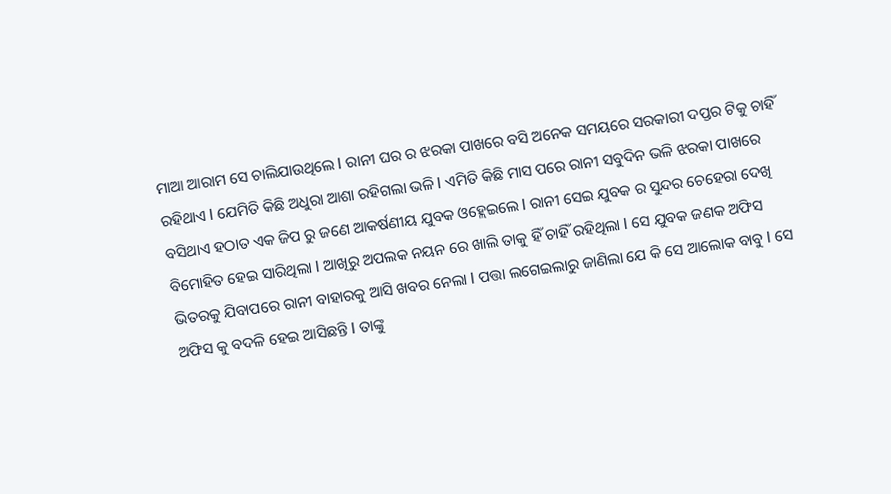ମାଆ ଆରାମ ସେ ଚାଲିଯାଉଥିଲେ l ରାନୀ ଘର ର ଝରକା ପାଖରେ ବସି ଅନେକ ସମୟରେ ସରକାରୀ ଦପ୍ତର ଟିକୁ ଚାହିଁ ରହିଥାଏ l ଯେମିତି କିଛି ଅଧୁରା ଆଶା ରହିଗଲା ଭଳି l ଏମିତି କିଛି ମାସ ପରେ ରାନୀ ସବୁଦିନ ଭଳି ଝରକା ପାଖରେ ବସିଥାଏ ହଠାତ ଏକ ଜିପ ରୁ ଜଣେ ଆକର୍ଷଣୀୟ ଯୁବକ ଓହ୍ଲେଇଲେ l ରାନୀ ସେଇ ଯୁବକ ର ସୁନ୍ଦର ଚେହେରା ଦେଖି ବିମୋହିତ ହେଇ ସାରିଥିଲା l ଆଖିରୁ ଅପଲକ ନୟନ ରେ ଖାଲି ତାକୁ ହିଁ ଚାହିଁ ରହିଥିଲା l ସେ ଯୁବକ ଜଣକ ଅଫିସ ଭିତରକୁ ଯିବାପରେ ରାନୀ ବାହାରକୁ ଆସି ଖବର ନେଲା l ପତ୍ତା ଲଗେଇଲାରୁ ଜାଣିଲା ଯେ କି ସେ ଆଲୋକ ବାବୁ l ସେ ଅଫିସ କୁ ବଦଳି ହେଇ ଆସିଛନ୍ତି l ତାଙ୍କୁ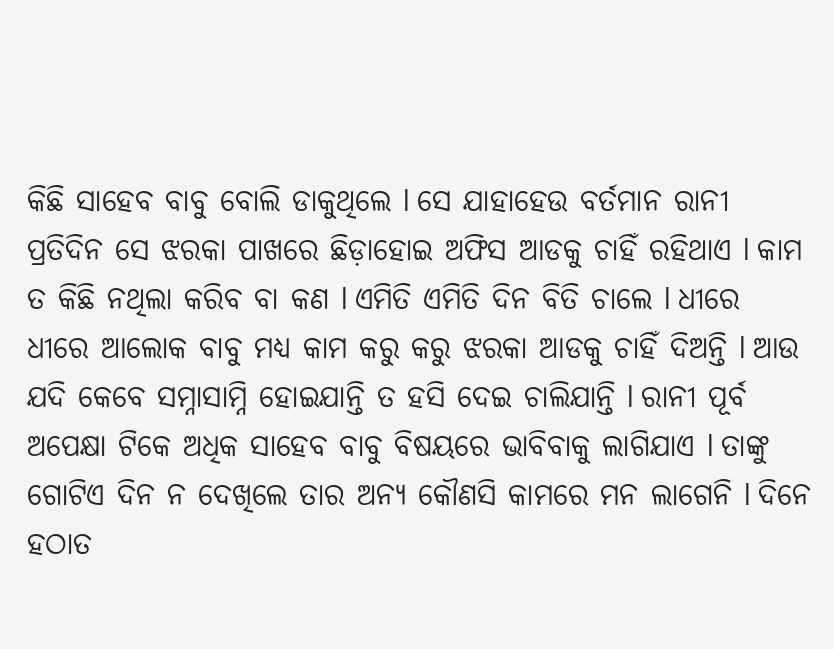କିଛି ସାହେବ ବାବୁ ବୋଲି ଡାକୁଥିଲେ l ସେ ଯାହାହେଉ ବର୍ତମାନ ରାନୀ ପ୍ରତିଦିନ ସେ ଝରକା ପାଖରେ ଛିଡ଼ାହୋଇ ଅଫିସ ଆଡକୁ ଚାହିଁ ରହିଥାଏ l କାମ ତ କିଛି ନଥିଲା କରିବ ବା କଣ l ଏମିତି ଏମିତି ଦିନ ବିତି ଚାଲେ l ଧୀରେ ଧୀରେ ଆଲୋକ ବାବୁ ମଧ୍ୟ କାମ କରୁ କରୁ ଝରକା ଆଡକୁ ଚାହିଁ ଦିଅନ୍ତି l ଆଉ ଯଦି କେବେ ସମ୍ନାସାମ୍ନି ହୋଇଯାନ୍ତି ତ ହସି ଦେଇ ଚାଲିଯାନ୍ତି l ରାନୀ ପୂର୍ବ ଅପେକ୍ଷା ଟିକେ ଅଧିକ ସାହେବ ବାବୁ ବିଷୟରେ ଭାବିବାକୁ ଲାଗିଯାଏ l ତାଙ୍କୁ ଗୋଟିଏ ଦିନ ନ ଦେଖିଲେ ତାର ଅନ୍ୟ କୌଣସି କାମରେ ମନ ଲାଗେନି l ଦିନେ ହଠାତ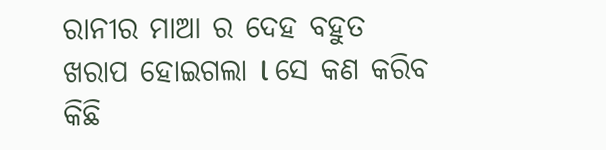ରାନୀର ମାଆ ର ଦେହ ବହୁତ ଖରାପ ହୋଇଗଲା l ସେ କଣ କରିବ କିଛି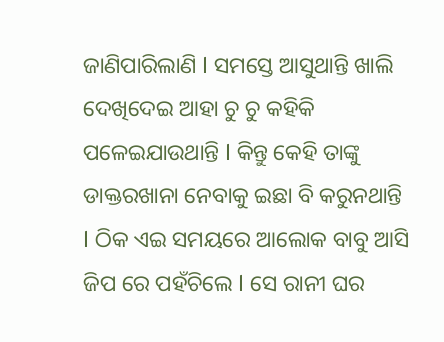ଜାଣିପାରିଲାଣି l ସମସ୍ତେ ଆସୁଥାନ୍ତି ଖାଲି ଦେଖିଦେଇ ଆହା ଚୁ ଚୁ କହିକି ପଳେଇଯାଉଥାନ୍ତି l କିନ୍ତୁ କେହି ତାଙ୍କୁ ଡାକ୍ତରଖାନା ନେବାକୁ ଇଛା ବି କରୁନଥାନ୍ତି l ଠିକ ଏଇ ସମୟରେ ଆଲୋକ ବାବୁ ଆସି ଜିପ ରେ ପହଁଚିଲେ l ସେ ରାନୀ ଘର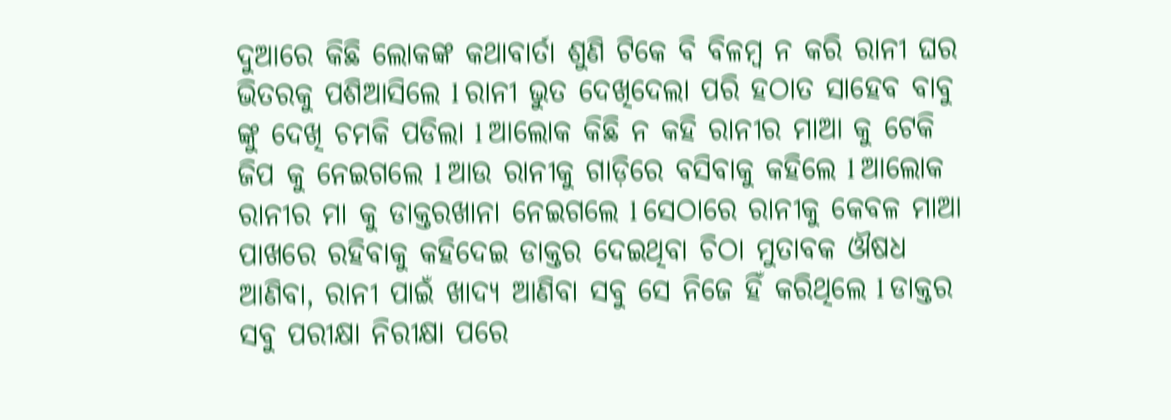ଦୁଆରେ କିଛି ଲୋକଙ୍କ କଥାବାର୍ତା ଶୁଣି ଟିକେ ବି ବିଳମ୍ବ ନ କରି ରାନୀ ଘର ଭିତରକୁ ପଶିଆସିଲେ l ରାନୀ ଭୁତ ଦେଖିଦେଲା ପରି ହଠାତ ସାହେବ ବାବୁ ଙ୍କୁ ଦେଖି ଚମକି ପଡିଲା l ଆଲୋକ କିଛି ନ କହି ରାନୀର ମାଆ କୁ ଟେକି ଜିପ କୁ ନେଇଗଲେ l ଆଉ ରାନୀକୁ ଗାଡ଼ିରେ ବସିବାକୁ କହିଲେ l ଆଲୋକ ରାନୀର ମା କୁ ଡାକ୍ତରଖାନା ନେଇଗଲେ l ସେଠାରେ ରାନୀକୁ କେବଳ ମାଆ ପାଖରେ ରହିବାକୁ କହିଦେଇ ଡାକ୍ତର ଦେଇଥିବା ଚିଠା ମୁତାବକ ଔଷଧ ଆଣିବା, ରାନୀ ପାଇଁ ଖାଦ୍ୟ ଆଣିବା ସବୁ ସେ ନିଜେ ହିଁ କରିଥିଲେ l ଡାକ୍ତର ସବୁ ପରୀକ୍ଷା ନିରୀକ୍ଷା ପରେ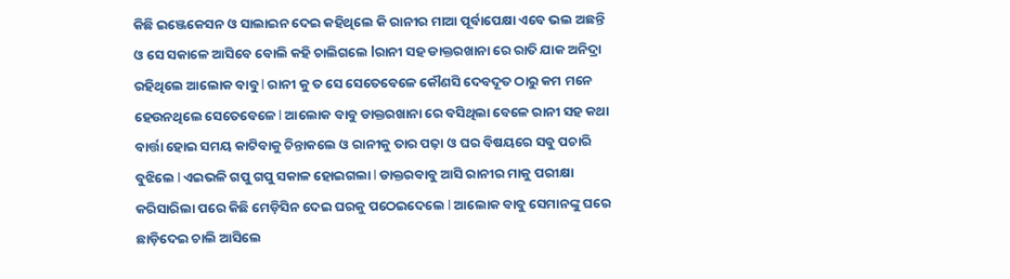କିଛି ଇଞ୍ଜେକେସନ ଓ ସାଲାଇନ ଦେଇ କହିଥିଲେ କି ରାନୀର ମାଆ ପୂର୍ବାପେକ୍ଷା ଏବେ ଭଲ ଅଛନ୍ତି ଓ ସେ ସକାଳେ ଆସିବେ ବୋଲି କହି ଚାଲିଗଲେ lରାନୀ ସହ ଡାକ୍ତରଖାନା ରେ ରାତି ଯାକ ଅନିଦ୍ରା ରହିଥିଲେ ଆଲୋକ ବାବୁ l ରାନୀ କୁ ତ ସେ ସେତେବେଳେ କୌଣସି ଦେବଦୂତ ଠାରୁ କମ ମନେ ହେଉନଥିଲେ ସେତେବେଳେ l ଆଲୋକ ବାବୁ ଡାକ୍ତରଖାନା ରେ ବସିଥିଲା ବେଳେ ରାନୀ ସହ କଥା ବାର୍ତ୍ତା ହୋଇ ସମୟ କାଟିବାକୁ ଚିନ୍ତାକଲେ ଓ ରାନୀକୁ ତାର ପଢ଼ା ଓ ଘର ବିଷୟରେ ସବୁ ପଚାରି ବୁଝିଲେ l ଏଇଭଳି ଗପୁ ଗପୁ ସକାଳ ହୋଇଗଲା l ଡାକ୍ତରବାବୁ ଆସି ରାନୀର ମାକୁ ପରୀକ୍ଷା କରିସାରିଲା ପରେ କିଛି ମେଡ଼ିସିନ ଦେଇ ଘରକୁ ପଠେଇଦେଲେ l ଆଲୋକ ବାବୁ ସେମାନଙ୍କୁ ଘରେ ଛାଡ଼ିଦେଇ ଚାଲି ଆସିଲେ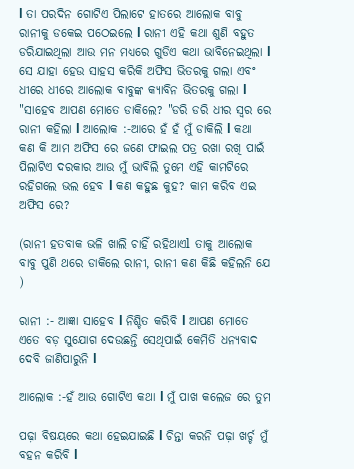l ତା ପରଦିନ ଗୋଟିଏ ପିଲାଟେ ହାତରେ ଆଲୋକ ବାବୁ ରାନୀକୁ ଡକେଇ ପଠେଇଲେ l ରାନୀ ଏହି କଥା ଶୁଣି ବହୁତ ଡରିଯାଇଥିଲା ଆଉ ମନ ମଧ୍ୟରେ ଗୁଡିଏ କଥା ଭାବିନେଇଥିଲା l ସେ ଯାହା ହେଉ ସାହସ କରିକି ଅଫିସ ଭିତରକୁ ଗଲା ଏବଂ ଧୀରେ ଧୀରେ ଆଲୋକ ବାବୁଙ୍କ କ୍ୟାବିନ ଭିତରକୁ ଗଲା l "ସାହେବ ଆପଣ ମୋତେ ଡାକିଲେ? "ଡରି ଡରି ଧୀର ସ୍ୱର ରେ ରାନୀ କହିଲା l ଆଲୋକ :-ଆରେ ହଁ ହଁ ମୁଁ ଡାକିଲି l କଥା କଣ କି ଆମ ଅଫିସ ରେ ଜଣେ ଫାଇଲ ପତ୍ର ରଖା ରଖି ପାଇଁ ପିଲାଟିଏ ଦରକାର ଆଉ ମୁଁ ଭାବିଲି ତୁମେ ଏହି କାମଟିରେ ରହିଗଲେ ଭଲ ହେବ l କଣ କହୁଛ କୁହ? କାମ କରିବ ଏଇ ଅଫିସ ରେ?

(ରାନୀ ହତବାକ ଭଳି ଖାଲି ଚାହିଁ ରହିଥାଏl ତାକୁ ଆଲୋକ ବାବୁ ପୁଣି ଥରେ ଡାକିଲେ ରାନୀ, ରାନୀ କଣ କିଛି କହିଲନି ଯେ )

ରାନୀ :- ଆଜ୍ଞା ସାହେବ l ନିଶ୍ଚିତ କରିବି l ଆପଣ ମୋତେ ଏତେ ବଡ଼ ସୁଯୋଗ ଦେଉଛନ୍ତି ସେଥିପାଇଁ କେମିତି ଧନ୍ୟବାଦ ଦେବି ଜାଣିପାରୁନି l

ଆଲୋକ :-ହଁ ଆଉ ଗୋଟିଏ କଥା l ମୁଁ ପାଖ କଲେଜ ରେ ତୁମ

ପଢ଼ା ବିଷୟରେ କଥା ହେଇଯାଇଛି l ଚିନ୍ତା କରନି ପଢ଼ା ଖର୍ଚ୍ଚ ମୁଁ ବହନ କରିବି l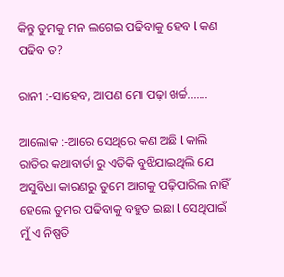କିନ୍ତୁ ତୁମକୁ ମନ ଲଗେଇ ପଢିବାକୁ ହେବ l କଣ ପଢିବ ତ?

ରାନୀ :-ସାହେବ, ଆପଣ ମୋ ପଢ଼ା ଖର୍ଚ୍ଚ.......

ଆଲୋକ :-ଆରେ ସେଥିରେ କଣ ଅଛି l କାଲି ରାତିର କଥାବାର୍ତା ରୁ ଏତିକି ବୁଝିଯାଇଥିଲି ଯେ ଅସୁବିଧା କାରଣରୁ ତୁମେ ଆଗକୁ ପଢ଼ିପାରିଲ ନାହିଁ ହେଲେ ତୁମର ପଢିବାକୁ ବହୁତ ଇଛା l ସେଥିପାଇଁ ମୁଁ ଏ ନିଷ୍ପତି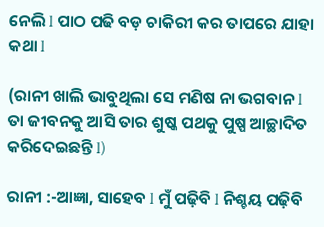ନେଲି l ପାଠ ପଢି ବଡ଼ ଚାକିରୀ କର ତାପରେ ଯାହା କଥା l

(ରାନୀ ଖାଲି ଭାବୁଥିଲା ସେ ମଣିଷ ନା ଭଗବାନ l ତା ଜୀବନକୁ ଆସି ତାର ଶୁଷ୍କ ପଥକୁ ପୁଷ୍ପ ଆଚ୍ଛାଦିତ କରିଦେଇଛନ୍ତି l)

ରାନୀ :-ଆଜ୍ଞା, ସାହେବ l ମୁଁ ପଢ଼ିବି l ନିଶ୍ଚୟ ପଢ଼ିବି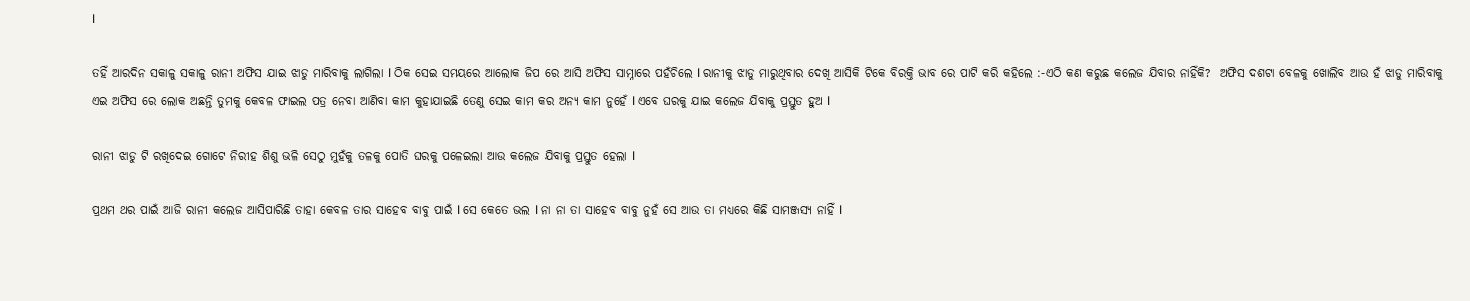l

ତହିଁ ଆରଦିନ ସକାଳୁ ସକାଳୁ ରାନୀ ଅଫିସ ଯାଇ ଝାଡୁ ମାରିବାକୁ ଲାଗିଲା l ଠିକ ସେଇ ସମୟରେ ଆଲୋକ ଜିପ ରେ ଆସି ଅଫିସ ସାମ୍ନାରେ ପହଁଚିଲେ l ରାନୀକୁ ଝାଡୁ ମାରୁଥିବାର ଦେଖି ଆସିକି ଟିକେ ବିରକ୍ତି ଭାବ ରେ ପାଟି କରି କହିଲେ :-ଏଠି କଣ କରୁଛ କଲେଜ ଯିବାର ନାହିଁକି?  ଅଫିସ ଦଶଟା ବେଳକୁ ଖୋଲିବ ଆଉ ହଁ ଝାଡୁ ମାରିବାକୁ ଏଇ ଅଫିସ ରେ ଲୋକ ଅଛନ୍ତି ତୁମକୁ କେବଳ ଫାଇଲ ପତ୍ର ନେବା ଆଣିବା କାମ କୁହାଯାଇଛି ତେଣୁ ସେଇ କାମ କର ଅନ୍ୟ କାମ ନୁହେଁ l ଏବେ ଘରକୁ ଯାଇ କଲେଜ ଯିବାକୁ ପ୍ରସ୍ତୁତ ହୁଅ l

ରାନୀ ଝାଡୁ ଟି ରଖିଦେଇ ଗୋଟେ ନିରୀହ ଶିଶୁ ଭଳି ସେଠୁ ମୁହଁକୁ ତଳକୁ ପୋତି ଘରକୁ ପଳେଇଲା ଆଉ କଲେଜ ଯିବାକୁ ପ୍ରସ୍ତୁତ ହେଲା l

ପ୍ରଥମ ଥର ପାଇଁ ଆଜି ରାନୀ କଲେଜ ଆସିପାରିଛି ତାହା କେବଳ ତାର ସାହେବ ବାବୁ ପାଇଁ l ସେ କେତେ ଭଲ l ନା ନା ତା ସାହେବ ବାବୁ ନୁହଁ ସେ ଆଉ ତା ମଧ୍ୟରେ କିଛି ସାମଞ୍ଜସ୍ୟ ନାହିଁ l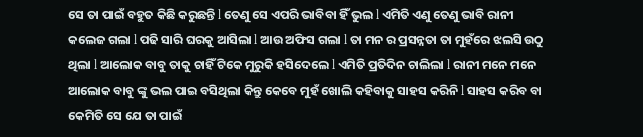ସେ ତା ପାଇଁ ବହୁତ କିଛି କରୁଛନ୍ତି l ତେଣୁ ସେ ଏପରି ଭାବିବା ହିଁ ଭୁଲ l ଏମିତି ଏଣୁ ତେଣୁ ଭାବି ରାନୀ କଲେଜ ଗଲା l ପଢି ସାରି ଘରକୁ ଆସିଲା l ଆଉ ଅଫିସ ଗଲା l ତା ମନ ର ପ୍ରସନ୍ନତା ତା ମୁହଁରେ ଝଲସି ଉଠୁ ଥିଲା l ଆଲୋକ ବାବୁ ତାକୁ ଚାହିଁ ଟିକେ ମୁରୁକି ହସିଦେଲେ l ଏମିତି ପ୍ରତିଦିନ ଚାଲିଲା l ରାନୀ ମନେ ମନେ ଆଲୋକ ବାବୁ ଙ୍କୁ ଭଲ ପାଇ ବସିଥିଲା କିନ୍ତୁ କେବେ ମୁହଁ ଖୋଲି କହିବାକୁ ସାହସ କରିନି l ସାହସ କରିବ ବା କେମିତି ସେ ଯେ ତା ପାଇଁ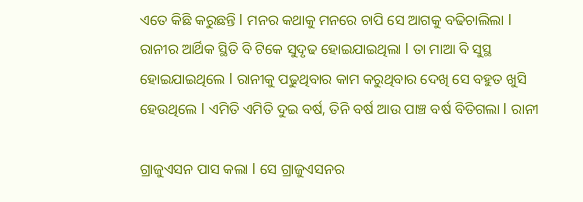ଏତେ କିଛି କରୁଛନ୍ତି l ମନର କଥାକୁ ମନରେ ଚାପି ସେ ଆଗକୁ ବଢିଚାଲିଲା l ରାନୀର ଆର୍ଥିକ ସ୍ଥିତି ବି ଟିକେ ସୁଦୃଢ ହୋଇଯାଇଥିଲା l ତା ମାଆ ବି ସୁସ୍ଥ ହୋଇଯାଇଥିଲେ l ରାନୀକୁ ପଢୁଥିବାର କାମ କରୁଥିବାର ଦେଖି ସେ ବହୁତ ଖୁସି ହେଉଥିଲେ l ଏମିତି ଏମିତି ଦୁଇ ବର୍ଷ, ତିନି ବର୍ଷ ଆଉ ପାଞ୍ଚ ବର୍ଷ ବିତିଗଲା l ରାନୀ

ଗ୍ରାଜୁଏସନ ପାସ କଲା l ସେ ଗ୍ରାଜୁଏସନର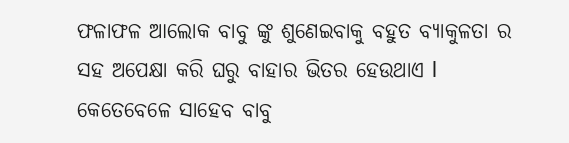ଫଳାଫଳ ଆଲୋକ ବାବୁ ଙ୍କୁ ଶୁଣେଇବାକୁ ବହୁତ ବ୍ୟାକୁଳତା ର ସହ ଅପେକ୍ଷା କରି ଘରୁ ବାହାର ଭିତର ହେଉଥାଏ l କେତେବେଳେ ସାହେବ ବାବୁ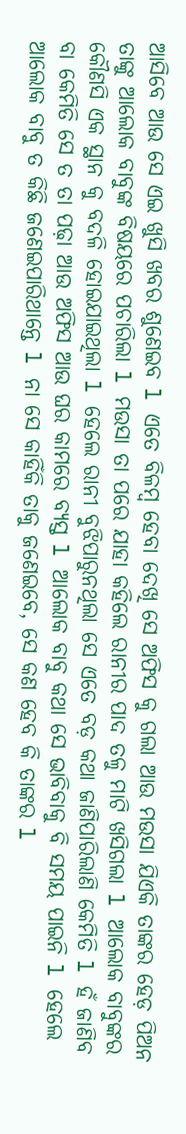ଆସିବେ ଆଉ ସେ ଏଇ ଖୁସି ଖବର ଶୁଣେଇବ l ଏତେ ବିଳମ୍ବ ହେବା ଦେଖି ସେ ଅଫିସ କୁ ଗଲା ଆଉ ମଉସା ଯିଏକି ତାଙ୍କର ହେଡ଼ ପିଅନ ତାଙ୍କୁ ଆଲୋକ ବାବୁଙ୍କ ବିଷୟରେ ପଚାରିଲା l ମଉସା ତା ପରେ ଯାହା କହିଲେ ରାନୀର ପାଦ ତଳୁ ମାଟି ଖସିଗଲା l ଆଲୋକ ବାବୁଙ୍କର କୌଣସି ଏକ ସ୍ଥାନ କୁ ବଦଳି ହୋଇଯାଇଥିଲା l ହେଲେ ରାନୀ ବୁଝିପାରୁନଥିଲା ସେ ଏତେ ବଡ଼ କଥା ଜାଣିପାରିଲାଣି କେମିତି l ହଁ ଜାଣିବ ବା କେମିତି ସେ ତ ତା ପଢ଼ା ଆଉ ଅଫିସ ଆଉ ଘର କାମରେ ବ୍ୟସ୍ତ l ଆଲୋକ ବାବୁ କଥା ସେ ଭାବିବାକୁ ବି ସମୟ ପାଇନି l ହେଲେ ଆଲୋକ ବାବୁ ତ କିଛି ଜଣେଇପାରିଥାନ୍ତେ l ନା ସେ କାହିଁକି ତାକୁ ଜଣେଇବେ, ସେ କଣ ହେବ କି ତାଙ୍କର l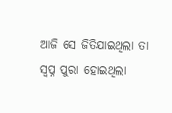ଆଜି ସେ ଜିତିଯାଇଥିଲା ତା ସ୍ବପ୍ନ ପୁରା ହୋଇଥିଲା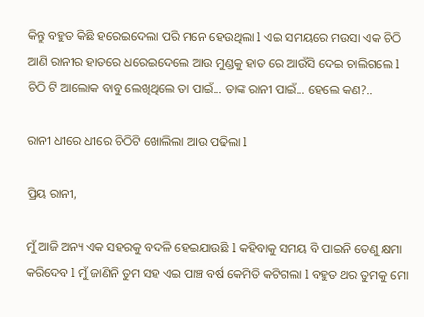କିନ୍ତୁ ବହୁତ କିଛି ହରେଇଦେଲା ପରି ମନେ ହେଉଥିଲା l ଏଇ ସମୟରେ ମଉସା ଏକ ଚିଠି ଆଣି ରାନୀର ହାତରେ ଧରେଇଦେଲେ ଆଉ ମୁଣ୍ଡକୁ ହାତ ରେ ଆଉଁସି ଦେଇ ଚାଲିଗଲେ l ଚିଠି ଟି ଆଲୋକ ବାବୁ ଲେଖିଥିଲେ ତା ପାଇଁ... ତାଙ୍କ ରାନୀ ପାଇଁ... ହେଲେ କଣ?..

ରାନୀ ଧୀରେ ଧୀରେ ଚିଠିଟି ଖୋଲିଲା ଆଉ ପଢିଲା l

ପ୍ରିୟ ରାନୀ,

ମୁଁ ଆଜି ଅନ୍ୟ ଏକ ସହରକୁ ବଦଳି ହେଇଯାଉଛି l କହିବାକୁ ସମୟ ବି ପାଇନି ତେଣୁ କ୍ଷମା କରିଦେବ l ମୁଁ ଜାଣିନି ତୁମ ସହ ଏଇ ପାଞ୍ଚ ବର୍ଷ କେମିତି କଟିଗଲା l ବହୁତ ଥର ତୁମକୁ ମୋ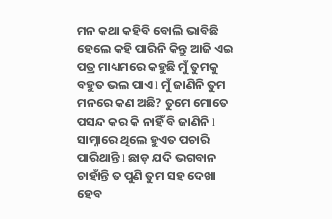ମନ କଥା କହିବି ବୋଲି ଭାବିଛି ହେଲେ କହି ପାରିନି କିନ୍ତୁ ଆଜି ଏଇ ପତ୍ର ମାଧ୍ୟମରେ କହୁଛି ମୁଁ ତୁମକୁ ବହୁତ ଭଲ ପାଏ l ମୁଁ ଜାଣିନି ତୁମ ମନରେ କଣ ଅଛି? ତୁମେ ମୋତେ ପସନ୍ଦ କର କି ନାହିଁ ବି ଜାଣିନି l ସାମ୍ନାରେ ଥିଲେ ହୁଏତ ପଚାରି ପାରିଥାନ୍ତି l ଛାଡ଼ ଯଦି ଭଗବାନ ଚାହାଁନ୍ତି ତ ପୁଣି ତୁମ ସହ ଦେଖା ହେବ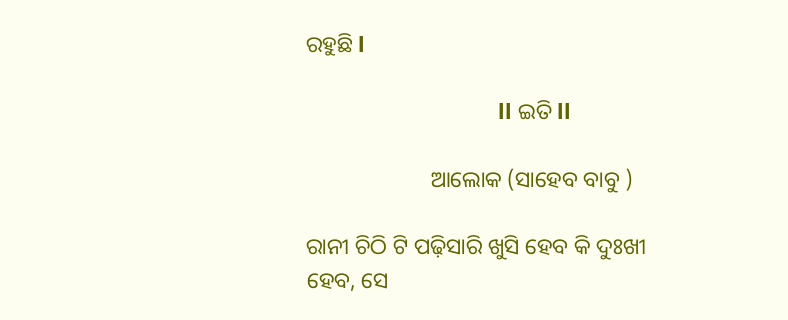ରହୁଛି l

                                ll ଇତି ll

                      ଆଲୋକ (ସାହେବ ବାବୁ )

ରାନୀ ଚିଠି ଟି ପଢ଼ିସାରି ଖୁସି ହେବ କି ଦୁଃଖୀ ହେବ, ସେ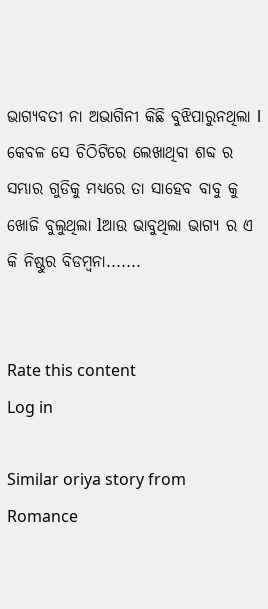ଭାଗ୍ୟବତୀ ନା ଅଭାଗିନୀ କିଛି ବୁଝିପାରୁନଥିଲା l କେବଳ ସେ ଚିଠିଟିରେ ଲେଖାଥିବା ଶବ୍ଦ ର ସମ୍ଭାର ଗୁଡିକୁ ମଧ୍ୟରେ ତା ସାହେବ ବାବୁ କୁ ଖୋଜି ବୁଲୁଥିଲା lଆଉ ଭାବୁଥିଲା ଭାଗ୍ୟ ର ଏ କି ନିଷ୍ଠୁର ବିଡମ୍ବନା.......


Rate this content
Log in

Similar oriya story from Romance